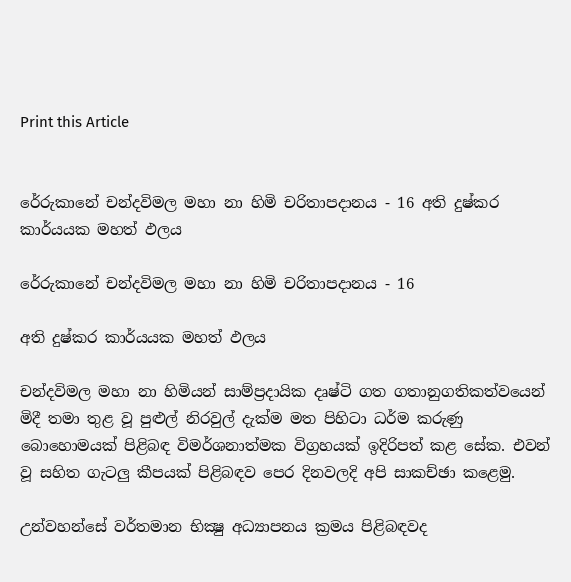Print this Article


රේරුකානේ චන්දවිමල මහා නා හිමි චරිතාපදානය - 16 අති දුෂ්කර කාර්යයක මහත් ඵලය

රේරුකානේ චන්දවිමල මහා නා හිමි චරිතාපදානය - 16

අති දුෂ්කර කාර්යයක මහත් ඵලය

චන්දවිමල මහා නා හිමියන් සාම්ප්‍රදායික දෘෂ්ටි ගත ගතානුගතිකත්වයෙන් මිදී තමා තුළ වූ පුළුල් නිරවුල් දැක්ම මත පිහිටා ධර්ම කරුණු බොහොමයක් පිළිබඳ විමර්ශනාත්මක විග්‍රහයක් ඉදිරිපත් කළ සේක. එවන් වූ සහිත ගැටලු කීපයක් පිළිබඳව පෙර දිනවලදි අපි සාකච්ඡා කළෙමු.

උන්වහන්සේ වර්තමාන භික්‍ෂු අධ්‍යාපනය ක්‍රමය පිළිබඳවද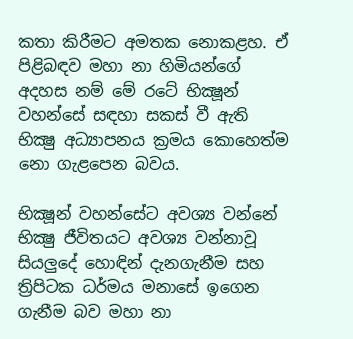කතා කිරීමට අමතක නොකළහ. ඒ පිළිබඳව මහා නා හිමියන්ගේ අදහස නම් මේ රටේ භික්‍ෂූන් වහන්සේ සඳහා සකස් වී ඇති භික්‍ෂු අධ්‍යාපනය ක්‍රමය කොහෙත්ම නො ගැළපෙන බවය.

භික්‍ෂූන් වහන්සේට අවශ්‍ය වන්නේ භික්‍ෂු ජීවිතයට අවශ්‍ය වන්නාවූ සියලුදේ හොඳින් දැනගැනීම සහ ත්‍රිපිටක ධර්මය මනාසේ ඉගෙන ගැනීම බව මහා නා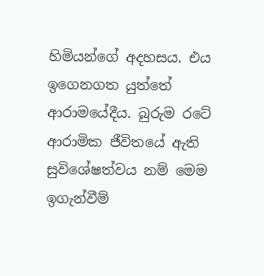හිමියන්ගේ අදහසය. එය ඉගෙනගත යුත්තේ ආරාමයේදීය. බුරුම රටේ ආරාමික ජීවිතයේ ඇති සුවිශේෂත්වය නම් මෙම ඉගැන්වීම්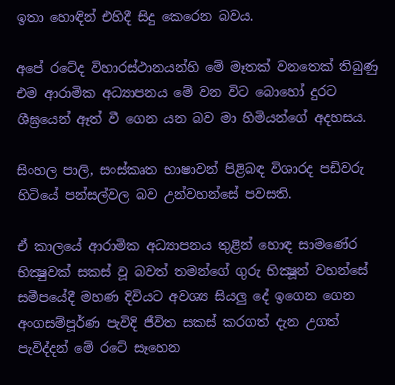ඉතා හොඳින් එහිදී සිදු කෙරෙන බවය.

අපේ රටේද විහාරස්ථානයන්හි මේ මෑතක් වනතෙක් තිබුණු එම ආරාමික අධ්‍යාපනය මේ වන විට බොහෝ දුරට ශීඝ්‍රයෙන් ඈත් වී ගෙන යන බව මා හිමියන්ගේ අදහසය.

සිංහල පාලි, සංස්කෘත භාෂාවන් පිළිබඳ විශාරද පඩිවරු හිටියේ පන්සල්වල බව උන්වහන්සේ පවසති.

ඒ කාලයේ ආරාමික අධ්‍යාපනය තුළින් හොඳ සාමණේර භික්‍ෂුවක් සකස් වූ බවත් තමන්ගේ ගුරු භික්‍ෂූන් වහන්සේ සමීපයේදී මහණ දිවියට අවශ්‍ය සියලු දේ ඉගෙන ගෙන අංගසම්පූර්ණ පැවිදි ජීවිත සකස් කරගත් දැන උගත් පැවිද්දන් මේ රටේ සෑහෙන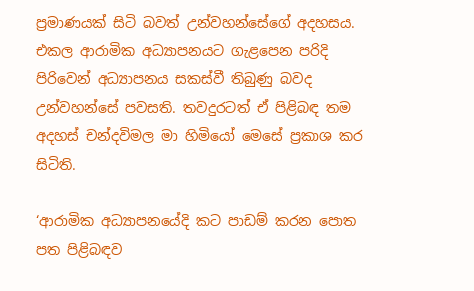ප්‍රමාණයක් සිටි බවත් උන්වහන්සේගේ අදහසය. එකල ආරාමික අධ්‍යාපනයට ගැළපෙන පරිදි පිරිවෙන් අධ්‍යාපනය සකස්වී තිබුණු බවද උන්වහන්සේ පවසති. තවදුරටත් ඒ පිළිබඳ තම අදහස් චන්දවිමල මා හිමියෝ මෙසේ ප්‍රකාශ කර සිටිති.

‘ආරාමික අධ්‍යාපනයේදි කට පාඩම් කරන පොත පත පිළිබඳව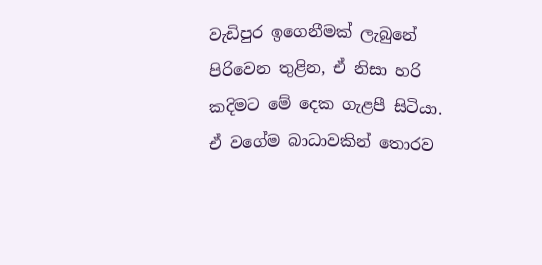වැඩිපුර ඉගෙනීමක් ලැබුනේ පිරිවෙන තුළින, ඒ නිසා හරි කදිමට මේ දෙක ගැළපී සිටියා. ඒ වගේම බාධාවකින් තොරව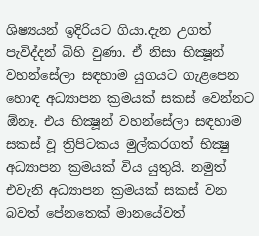ශිෂ්‍යයන් ඉදිරියට ගියා.දැන උගත් පැවිද්දන් බිහි වුණා. ඒ නිසා භික්‍ෂූන් වහන්සේලා සඳහාම යුගයට ගැළපෙන හොඳ අධ්‍යාපන ක්‍රමයක් සකස් වෙන්නට ඕනෑ. එය භික්‍ෂූන් වහන්සේලා සඳහාම සකස් වූ ත්‍රිපිටකය මුල්කරගත් භික්‍ෂු අධ්‍යාපන ක්‍රමයක් විය යුතුයි. නමුත් එවැනි අධ්‍යාපන ක්‍රමයක් සකස් වන බවත් පේනතෙක් මානයේවත්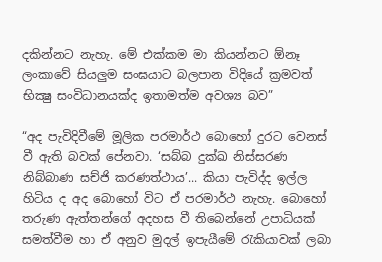දකින්නට නැහැ. මේ එක්කම මා කියන්නට ඕනෑ ලංකාවේ සියලුම සංඝයාට බලපාන විදියේ ක්‍රමවත් භික්‍ෂු සංවිධානයක්ද ඉතාමත්ම අවශ්‍ය බව”

“අද පැවිදිවීමේ මූලික පරමාර්ථ බොහෝ දුරට වෙනස් වී ඇති බවක් පේනවා. ‘සබ්බ දුක්ඛ නිස්සරණ නිබ්බාණ සච්ජි කරණත්ථාය’... කියා පැවිද්ද ඉල්ල හිටිය ද අද බොහෝ විට ඒ පරමාර්ථ නැහැ. බොහෝ තරුණ ඇත්තන්ගේ අදහස වී තිබෙන්නේ උපාධියක් සමත්වීම හා ඒ අනුව මුදල් ඉපැයීමේ රැකියාවක් ලබා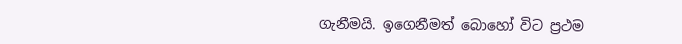ගැනීමයි. ඉගෙනීමත් බොහෝ විට ප්‍රථම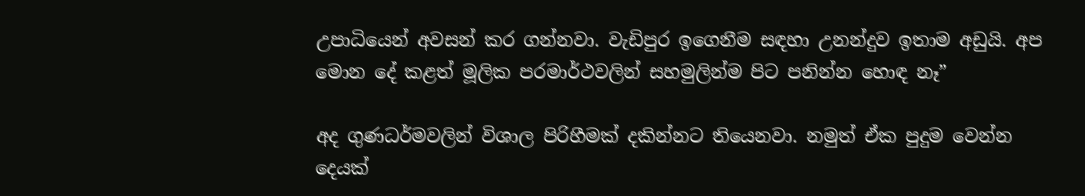උපාධියෙන් අවසන් කර ගන්නවා. වැඩිපුර ඉගෙනීම සඳහා උනන්දුව ඉතාම අඩුයි. අප මොන දේ කළත් මූලික පරමාර්ථවලින් සහමුලින්ම පිට පනින්න හොඳ නෑ”

අද ගුණධර්මවලින් විශාල පිරිහීමක් දකින්නට තියෙනවා. නමුත් ඒක පුදුම වෙන්න දෙයක්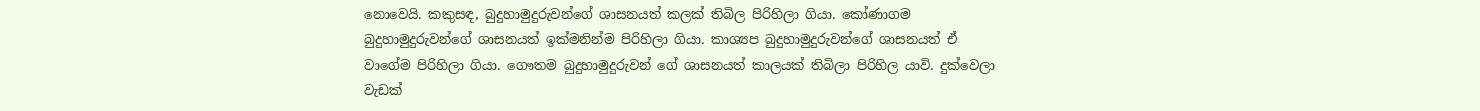නොවෙයි. කකුසඳ, බුදුහාමුදුරුවන්ගේ ශාසනයත් කලක් තිබිල පිරිහිලා ගියා. කෝණාගම බුදුහාමුදුරුවන්ගේ ශාසනයත් ඉක්මනින්ම පිරිහිලා ගියා. කාශ්‍යප බුදුහාමුදුරුවන්ගේ ශාසනයත් ඒ වාගේම පිරිහිලා ගියා. ගෞතම බුදුහාමුදුරුවන් ගේ ශාසනයත් කාලයක් තිබිලා පිරිහිල යාවි. දුක්වෙලා වැඩක්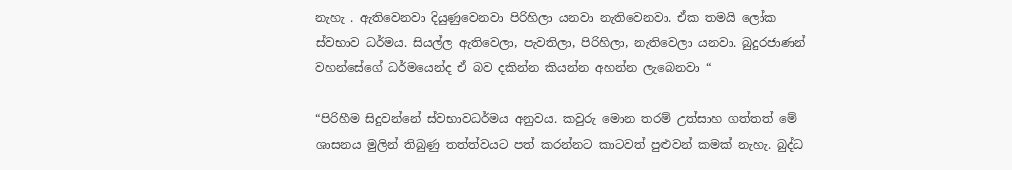නැහැ . ඇතිවෙනවා දියුණුවෙනවා පිරිහිලා යනවා නැතිවෙනවා. ඒක තමයි ලෝක ස්වභාව ධර්මය. සියල්ල ඇතිවෙලා, පැවතිලා, පිරිහිලා, නැතිවෙලා යනවා. බුදුරජාණන් වහන්සේගේ ධර්මයෙන්ද ඒ බව දකින්න කියන්න අහන්න ලැබෙනවා “

“පිරිහීම සිදුවන්නේ ස්වභාවධර්මය අනුවය. කවුරු මොන තරම් උත්සාහ ගත්තත් මේ ශාසනය මුලින් තිබුණු තත්ත්වයට පත් කරන්නට කාටවත් පුළුවන් කමක් නැහැ. බුද්ධ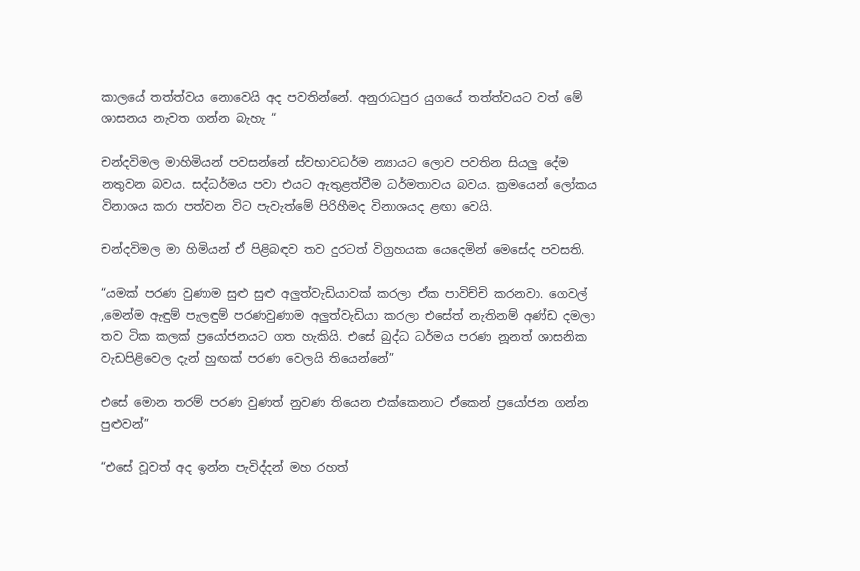කාලයේ තත්ත්වය නොවෙයි අද පවතින්නේ. අනුරාධපුර යුගයේ තත්ත්වයට වත් මේ ශාසනය නැවත ගන්න බැහැ “

චන්දවිමල මාහිමියන් පවසන්නේ ස්වභාවධර්ම න්‍යායට ලොව පවතින සියලු දේම නතුවන බවය. සද්ධර්මය පවා එයට ඇතුළත්වීම ධර්මතාවය බවය. ක්‍රමයෙන් ලෝකය විනාශය කරා පත්වන විට පැවැත්මේ පිරිහීමද විනාශයද ළඟා වෙයි.

චන්දවිමල මා හිමියන් ඒ පිළිබඳව තව දුරටත් විග්‍රහයක යෙදෙමින් මෙසේද පවසති.

“යමක් පරණ වුණාම සුළු සුළු අලුත්වැඩියාවක් කරලා ඒක පාවිච්චි කරනවා. ගෙවල් ,මෙන්ම ඇඳුම් පැලඳුම් පරණවුණාම අලුත්වැඩියා කරලා එසේත් නැතිනම් අණ්ඩ දමලා තව ටික කලක් ප්‍රයෝජනයට ගත හැකියි. එසේ බුද්ධ ධර්මය පරණ නූනත් ශාසනික වැඩපිළිවෙල දැන් හුඟක් පරණ වෙලයි තියෙන්නේ”

එසේ මොන තරම් පරණ වුණත් නුවණ තියෙන එක්කෙනාට ඒකෙන් ප්‍රයෝජන ගන්න පුළුවන්”

“එසේ වූවත් අද ඉන්න පැවිද්දන් මහ රහත්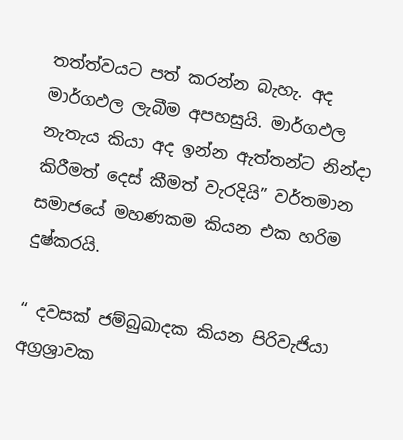තත්ත්වයට පත් කරන්න බැහැ. අද මාර්ගඵල ලැබීම අපහසුයි. මාර්ගඵල නැතැය කියා අද ඉන්න ඇත්තන්ට නින්දා කිරීමත් දෙස් කීමත් වැරදියි” වර්තමාන සමාජයේ මහණකම කියන එක හරිම දුෂ්කරයි.

“ දවසක් ජම්බුඛාදක කියන පිරිවැජියා අග්‍රශ්‍රාවක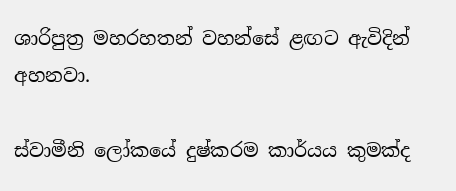ශාරිපුත්‍ර මහරහතන් වහන්සේ ළඟට ඇවිදින් අහනවා.

ස්වාමීනි ලෝකයේ දුෂ්කරම කාර්යය කුමක්ද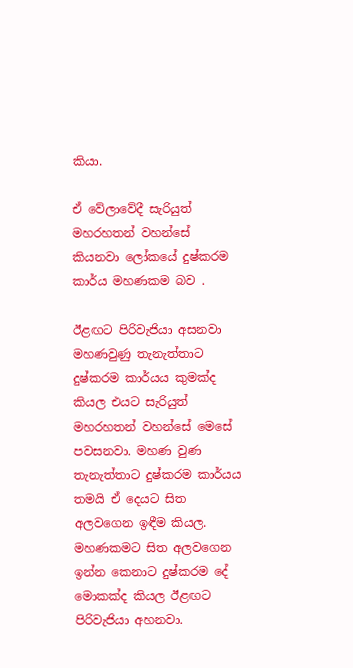කියා.

ඒ වේලාවේදී සැරියුත් මහරහතන් වහන්සේ කියනවා ලෝකයේ දුෂ්කරම කාර්ය මහණකම බව .

ඊළඟට පිරිවැජියා අසනවා මහණවුණු තැනැත්තාට දුෂ්කරම කාර්යය කුමක්ද කියල එයට සැරියුත් මහරහතන් වහන්සේ මෙසේ පවසනවා. මහණ වුණ තැනැත්තාට දුෂ්කරම කාර්යය තමයි ඒ දෙයට සිත අලවගෙන ඉඳීම කියල. මහණකමට සිත අලවගෙන ඉන්න කෙනාට දුෂ්කරම දේ මොකක්ද කියල ඊළඟට පිරිවැජියා අහනවා.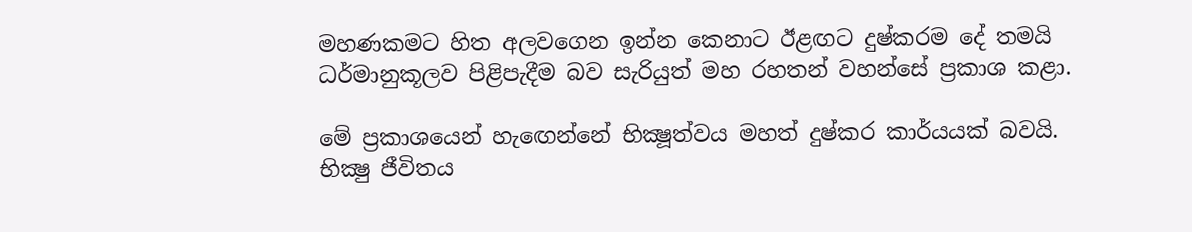මහණකමට හිත අලවගෙන ඉන්න කෙනාට ඊළඟට දුෂ්කරම දේ තමයි ධර්මානුකූලව පිළිපැදීම බව සැරියුත් මහ රහතන් වහන්සේ ප්‍රකාශ කළා.

මේ ප්‍රකාශයෙන් හැඟෙන්නේ භික්‍ෂූත්වය මහත් දුෂ්කර කාර්යයක් බවයි. භික්‍ෂු ජීවිතය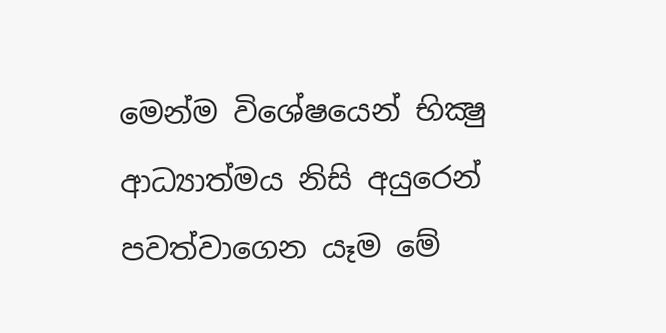මෙන්ම විශේෂයෙන් භික්‍ෂු ආධ්‍යාත්මය නිසි අයුරෙන් පවත්වාගෙන යෑම මේ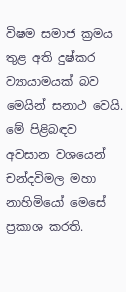විෂම සමාජ ක්‍රමය තුළ අති දුෂ්කර ව්‍යායාමයක් බව මෙයින් සනාථ වෙයි. මේ පිළිබඳව අවසාන වශයෙන් චන්දවිමල මහා නාහිමියෝ මෙසේ ප්‍රකාශ කරති.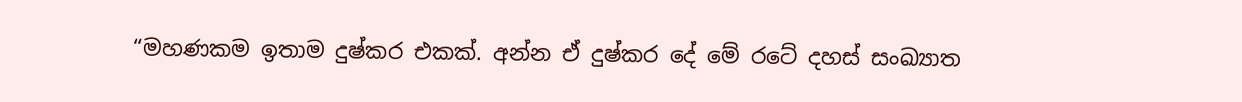“මහණකම ඉතාම දුෂ්කර එකක්. අන්න ඒ දුෂ්කර දේ මේ රටේ දහස් සංඛ්‍යාත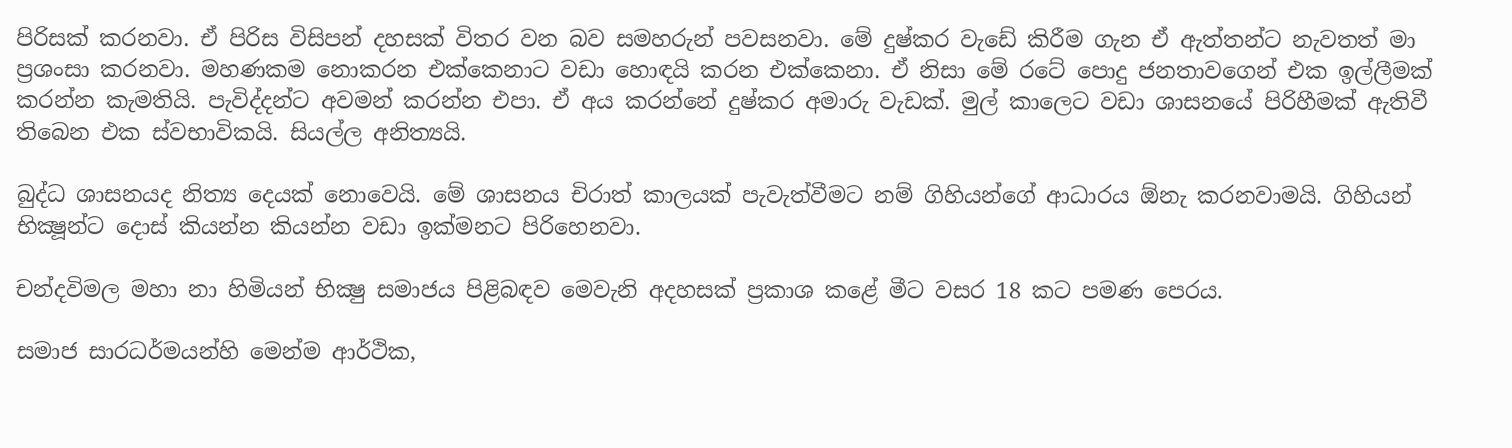පිරිසක් කරනවා. ඒ පිරිස විසිපන් දහසක් විතර වන බව සමහරුන් පවසනවා. මේ දුෂ්කර වැඩේ කිරීම ගැන ඒ ඇත්තන්ට නැවතත් මා ප්‍රශංසා කරනවා. මහණකම නොකරන එක්කෙනාට වඩා හොඳයි කරන එක්කෙනා. ඒ නිසා මේ රටේ පොදු ජනතාවගෙන් එක ඉල්ලීමක් කරන්න කැමතියි. පැවිද්දන්ට අවමන් කරන්න එපා. ඒ අය කරන්නේ දුෂ්කර අමාරු වැඩක්. මුල් කාලෙට වඩා ශාසනයේ පිරිහීමක් ඇතිවී තිබෙන එක ස්වභාවිකයි. සියල්ල අනිත්‍යයි.

බුද්ධ ශාසනයද නිත්‍ය දෙයක් නොවෙයි. මේ ශාසනය චිරාත් කාලයක් පැවැත්වීමට නම් ගිහියන්ගේ ආධාරය ඕනැ කරනවාමයි. ගිහියන් භික්‍ෂූන්ට දොස් කියන්න කියන්න වඩා ඉක්මනට පිරිහෙනවා.

චන්දවිමල මහා නා හිමියන් භික්‍ෂු සමාජය පිළිබඳව මෙවැනි අදහසක් ප්‍රකාශ කළේ මීට වසර 18 කට පමණ පෙරය.

සමාජ සාරධර්මයන්හි මෙන්ම ආර්ථික,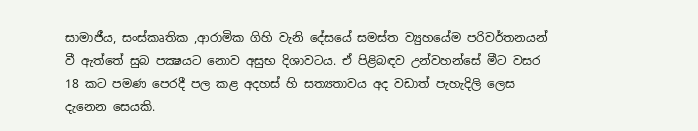සාමාජීය, සංස්කෘතික ,ආරාමික ගිහි වැනි දේසයේ සමස්ත ව්‍යුහයේම පරිවර්තනයන් වී ඇත්තේ සුබ පක්‍ෂයට නොව අසුභ දිශාවටය. ඒ පිළිබඳව උන්වහන්සේ මීට වසර 18 කට පමණ පෙරදී පල කළ අදහස් හි සත්‍යතාවය අද වඩාත් පැහැදිලි ලෙස දැනෙන සෙයකි.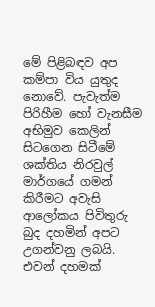මේ පිළිබඳව අප කම්පා විය යුතුද නොවේ. පැවැත්ම පිරිහීම හෝ වැනසීම අභිමුව කෙලින් සිටගෙන සිටීමේ ශක්තිය නිරවුල් මාර්ගයේ ගමන් කිරීමට අවැසි ආලෝකය පිවිතුරු බුද දහමින් අපට උගන්වනු ලබයි. එවන් දහමක්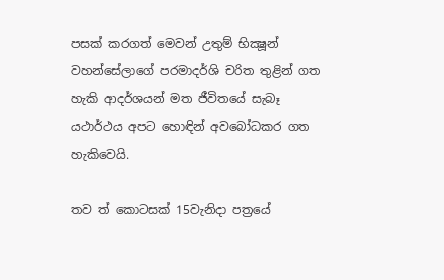පසක් කරගත් මෙවන් උතුම් භික්‍ෂූන් වහන්සේලාගේ පරමාදර්ශි චරිත තුළින් ගත හැකි ආදර්ශයන් මත ජීවිතයේ සැබෑ යථාර්ථය අපට හොඳින් අවබෝධකර ගත හැකිවෙයි.

තව ත් කොටසක් 15වැනිදා පත්‍රයේ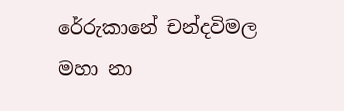රේරුකානේ චන්දවිමල මහා නා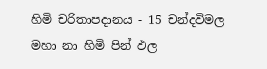හිමි චරිතාපදානය - 15 චන්දවිමල මහා නා හිමි පින් ඵල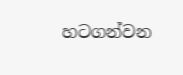හටගන්වන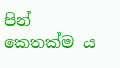පින් කෙතක්ම ය